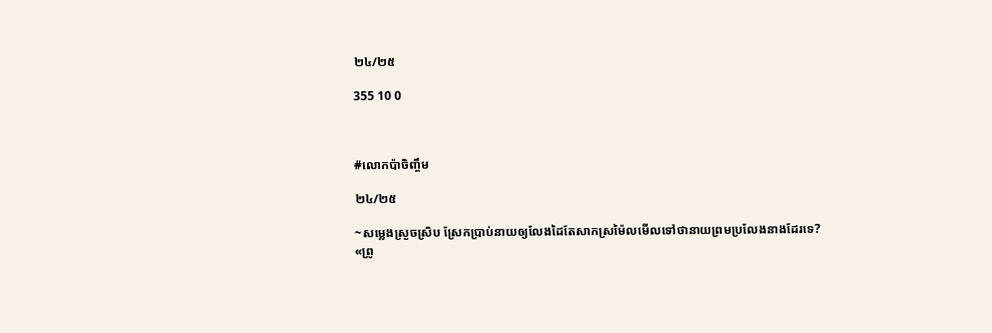២៤/២៥

355 10 0



#លោកប៉ាចិញ្ចឹម

២៤/២៥

~សម្លេងស្រួចស្រិប ស្រែកប្រាប់នាយឲ្យលែងដៃតែសាកស្រម៉ៃលមើលទៅថានាយព្រមប្រលែងនាងដែរទេ?
«ព្រូ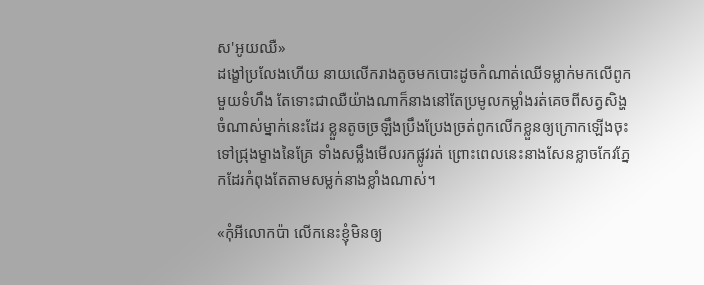ស'អូយឈឺ»
ដង្ខៅប្រលែងហើយ នាយលើករាងតូចមកបោះដូចកំណាត់ឈើទម្លាក់មកលើពូកមួយទំហឹង តែទោះជាឈឺយ៉ាងណាក៏នាងនៅតែប្រមូលកម្លាំងរត់គេចពីសត្វសិង្ហចំណាស់ម្នាក់នេះដែរ ខ្លួនតូចច្រឡឹងប្រឹងប្រែងច្រត់ពូកលើកខ្លួនឲ្យក្រោកឡើងចុះទៅជ្រុងម្ខាងនៃគ្រែ ទាំងសម្លឹងមើលរកផ្លូវរត់ ព្រោះពេលនេះនាងសែនខ្លាចកែវភ្នែកដែរកំពុងតែតាមសម្លក់នាងខ្លាំងណាស់។

«កុំអីលោកប៉ា លើកនេះខ្ញុំមិនឲ្យ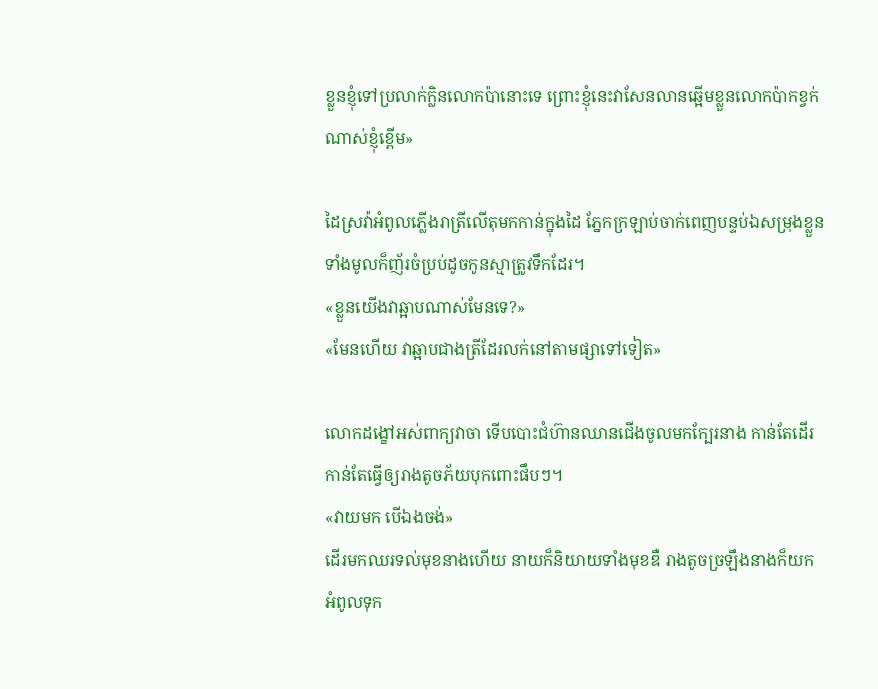ខ្លួនខ្ញុំទៅប្រលាក់ក្លិនលោកប៉ានោះទេ ព្រោះខ្ញុំនេះវាសែនលានឆ្អើមខ្លួនលោកប៉ាកខ្វក់ណាស់ខ្ញុំខ្ពើម»

ដៃស្រវ៉ាអំពូលភ្លើងរាត្រីលើតុមកកាន់ក្នុងដៃ ភ្នែកក្រឡាប់ចាក់ពេញបន្ទប់ឯសម្រុងខ្លួនទាំងមូលក៏ញ័រចំប្រប់ដូចកូនស្មាត្រូវទឹកដែរ។
«ខ្លួនយើងវាឆ្អាបណាស់មែនទេ?»
«មែនហើយ វាឆ្អាបជាងត្រីដែរលក់នៅតាមផ្សាទៅទៀត»

លោកដង្ខៅអស់ពាក្យវាចា ទើបបោះជំហ៊ានឈានជើងចូលមកក្បែរនាង កាន់តែដើរកាន់តែធ្វើឲ្យរាងតូចភ័យបុកពោះផឹបៗ។
«វាយមក បើឯងចង់»
ដើរមកឈរទល់មុខនាងហើយ នាយក៏និយាយទាំងមុខឌឺ រាងតូចច្រឡឹងនាងក៏យកអំពូលទុក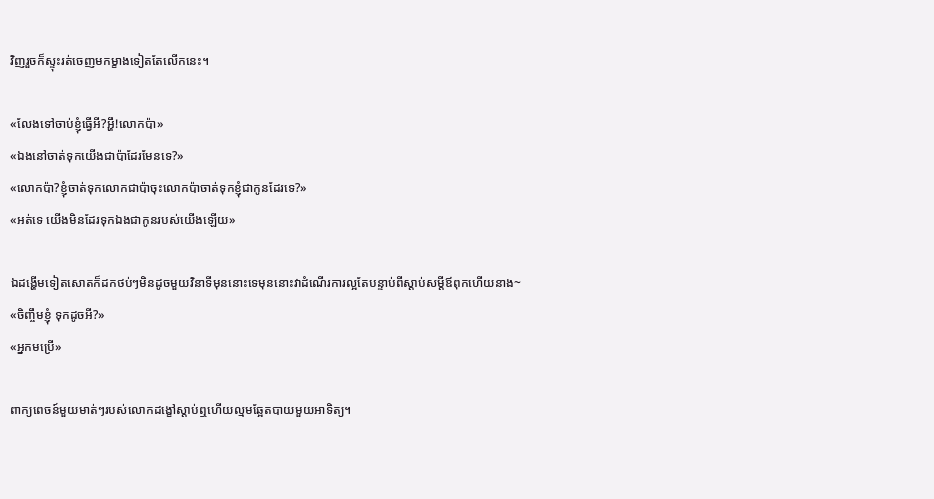វិញរួចក៏ស្ទុះរត់ចេញមកម្ខាងទៀតតែលើកនេះ។

«លែងទៅចាប់ខ្ញុំធ្វើអី?អ្ហឹ!លោកប៉ា»
«ឯងនៅចាត់ទុកយើងជាប៉ាដែរមែនទេ?»
«លោកប៉ា?ខ្ញុំចាត់ទុកលោកជាប៉ាចុះលោកប៉ាចាត់ទុកខ្ញុំជាកូនដែរទេ?»
«អត់ទេ យើងមិនដែរទុកឯងជាកូនរបស់យើងឡើយ»

ឯដង្ហើមទៀតសោតក៏ដកថប់ៗមិនដូចមួយវិនាទីមុននោះទេមុននោះវាដំណើរការល្អតែបន្ទាប់ពីស្ដាប់សម្ដីឪពុកហើយនាង~
«ចិញ្ចឹមខ្ញុំ ទុកដូចអី?»
«អ្នកមប្រើ»

ពាក្យពេចន៍មួយមាត់ៗរបស់លោកដង្ខៅស្ដាប់ឮហើយល្មមឆ្អែតបាយមួយអាទិត្យ។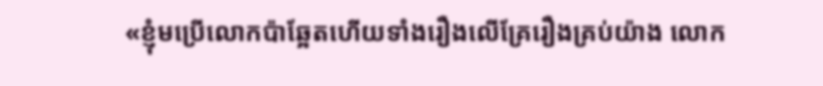«ខ្ញុំមប្រើលោកប៉ាឆ្អែតហើយទាំងរឿងលើគ្រែរឿងគ្រប់យ៉ាង លោក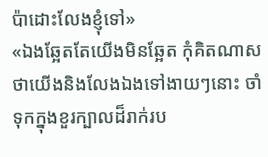ប៉ាដោះលែងខ្ញុំទៅ»
«ឯងឆ្អែតតែយើងមិនឆ្អែត កុំគិតណាសថាយើងនិងលែងឯងទៅងាយៗនោះ ចាំទុកក្នុងខួរក្បាលដ៏រាក់រប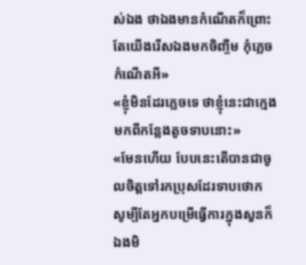ស់ឯង ថាឯងមានកំណើតក៏ព្រោះតែយើងរើសឯងមកចិញ្ចឹម កុំភ្លេចកំណើតអី»
«ខ្ញុំមិនដែរភ្លេចទេ ថាខ្ញុំនេះជាក្មេងមកពីកន្លែងតូចទាបនោះ»
«មែនហើយ បែបនេះតើបានជាចូលចិត្តទៅរកប្រុសដែរទាបថោក សូម្បីតែអ្នកបម្រើធ្វើការក្នុងសួនក៏ឯងមិ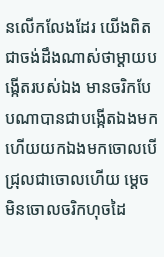នលើកលែងដែរ យើងពិតជាចង់ដឹងណាស់ថាម្ដាយបង្កើតរបស់ឯង មានចរិកបែបណាបានជាបង្កើតឯងមកហើយយកឯងមកចោលបើជ្រុលជាចោលហើយ ម្ដេចមិនចោលចរិកហុចដៃ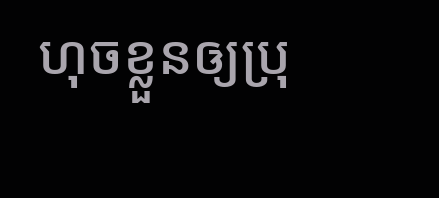ហុចខ្លួនឲ្យប្រុ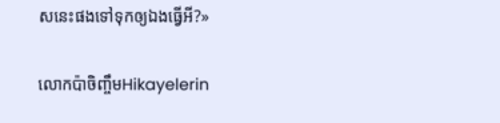សនេះផងទៅទុកឲ្យឯងធ្វើអី?»

លោកប៉ាចិញ្ចឹមHikayelerin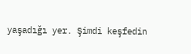yaşadığı yer. Şimdi keşfedin